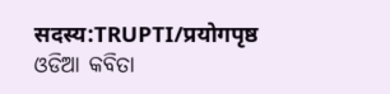सदस्य:TRUPTI/प्रयोगपृष्ठ
ଓଡିଆ କବିତା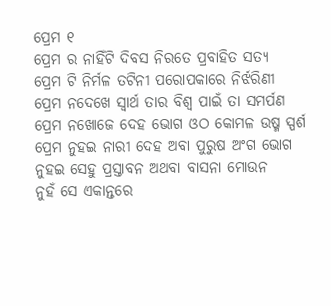ପ୍ରେମ ୧
ପ୍ରେମ ର ନାହିଁଟି ଦିବସ ନିରତେ ପ୍ରବାହିତ ସତ୍ୟ
ପ୍ରେମ ଟି ନିର୍ମଳ ତଟିନୀ ପରୋପକାରେ ନିର୍ଝରିଣୀ
ପ୍ରେମ ନଦେଖେ ସ୍ୱାର୍ଥ ତାର ବିଶ୍ୱ ପାଇଁ ତା ସମର୍ପଣ
ପ୍ରେମ ନଖୋଜେ ଦେହ ଭୋଗ ଓଠ କୋମଳ ଉଷ୍ମ ସ୍ପର୍ଶ
ପ୍ରେମ ନୁହଇ ନାରୀ ଦେହ ଅବା ପୁରୁଷ ଅଂଗ ଭୋଗ
ନୁହଇ ସେହୁ ପ୍ରସ୍ତାବନ ଅଥବା ବାସନା ମୋଉନ
ନୁହଁ ସେ ଏକାନ୍ତରେ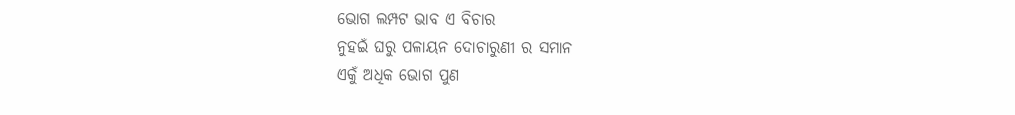ଭୋଗ ଲମ୍ପଟ ଭାବ ଏ ବିଚାର
ନୁହଇଁ ଘରୁ ପଳାୟନ ଦୋଚାରୁଣୀ ର ସମାନ
ଏକୁଁ ଅଧିକ ଭୋଗ ପୁଣ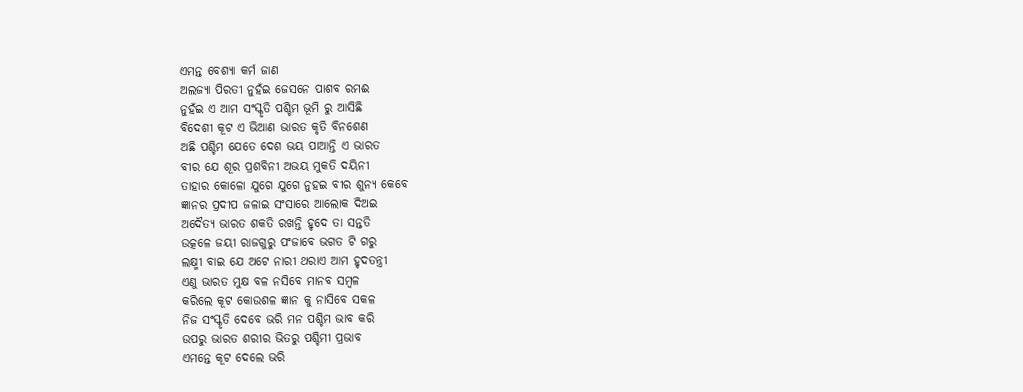ଏମନ୍ତ ବେଶ୍ୟା କର୍ମ ଜାଣ
ଅଲଜ୍ୟା ପିରତୀ ନୁହଁଇ ଜେସନେ ପାଶବ ରମଈ
ନୁହଁଇ ଏ ଆମ ସଂସ୍କୃତି ପଶ୍ଚିମ ଭୂମି ରୁ ଆସିଛି
ବିଦେଶୀ କୂଟ ଏ ଭିଆଣ ଭାରତ କୃତି ବିନଶେଣ
ଅଛି ପଶ୍ଚିମ ଯେତେ ଦେଶ ଭୟ ପାଆନ୍ତି ଏ ଭାରତ
ବୀର ଯେ ଶୂର ପ୍ରଶବିନୀ ଅଭୟ ମୁକତି ଦୟିନୀ
ତାହାର କୋଳୋ ଯୁଗେ ଯୁଗେ ନୁହଇ ବୀର ଶୁନ୍ୟ କେବେ
ଜ୍ଞାନର ପ୍ରଦୀପ ଜଳାଇ ସଂସାରେ ଆଲୋକ ଦିଅଇ
ଅଦୈତ୍ୟ ଭାରତ ଶକତି ରଖନ୍ତି ହୃଦେ ତା ସନ୍ତତି
ଉତ୍କଳେ ଜୟୀ ରାଜଗୁରୁ ପଂଜାବେ ଭଗତ ଟି ଗରୁ
ଲକ୍ଷ୍ମୀ ବାଇ ଯେ ଅଟେ ନାରୀ ଥରାଏ ଆମ ହୃଦତନ୍ତ୍ରୀ
ଏଣୁ ଭାରତ ମୁକ୍ଷ ବଳ ନସିବେ ମାନବ ସମ୍ବଳ
କରିଲେ କୂଟ କୋଉଶଳ ଜ୍ଞାନ କୁ ନାସିବେ ସକଳ
ନିଜ ସଂସ୍କୃତି ଦେବେ ଭରି ମନ ପଶ୍ଚିମ ଭାବ କରି
ଉପରୁ ଭାରତ ଶରୀର ଭିତରୁ ପଶ୍ଚିମୀ ପ୍ରଭାବ
ଏମନ୍ତେ କୂଟ ଦେଲେ ଭରି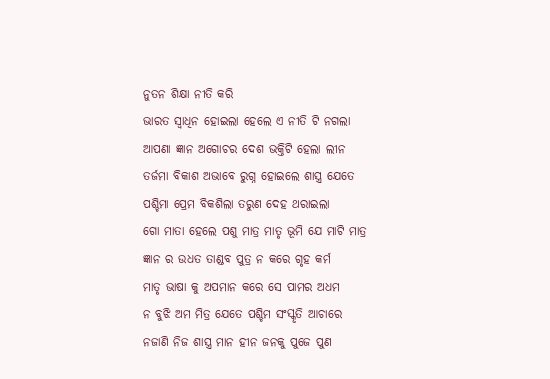ନୁତନ ଶିକ୍ଷା ନୀତି କରି
ଭାରତ ସ୍ବାଧିନ ହୋଇଲା ହେଲେ ଏ ନୀତି ଟି ନଗଲା
ଆପଣା ଜ୍ଞାନ ଅଗୋଚର ଦେଶ ଭକ୍ତିଟି ହେଲା ଲୀନ
ତର୍ଜମା ବିକାଶ ଅଭାବେ ରୁଗ୍ନ ହୋଇଲେ ଶାସ୍ତ୍ର ଯେତେ
ପଶ୍ଚିମା ପ୍ରେମ ବିକଶିଲା ତରୁଣ ଦେହ ଥରାଇଲା
ଗୋ ମାତା ହେଲେ ପଶୁ ମାତ୍ର ମାତୃ ଭୂମି ଯେ ମାଟି ମାତ୍ର
ଜ୍ଞାନ ର ଉଧତ ତାଣ୍ଡବ ପୁତ୍ର ନ କରେ ଗୃହ କର୍ମ
ମାତୃ ଭାଷା କୁ ଅପମାନ କରେ ସେ ପାମର ଅଧମ
ନ ବୁଝି ଅମ ମିତ୍ର ଯେତେ ପଶ୍ଚିମ ସଂସ୍କୃତି ଆଚାରେ
ନଜାଣି ନିଜ ଶାସ୍ତ୍ର ମାନ ହୀନ ଜନକୁ ପୁଜେ ପୁଣ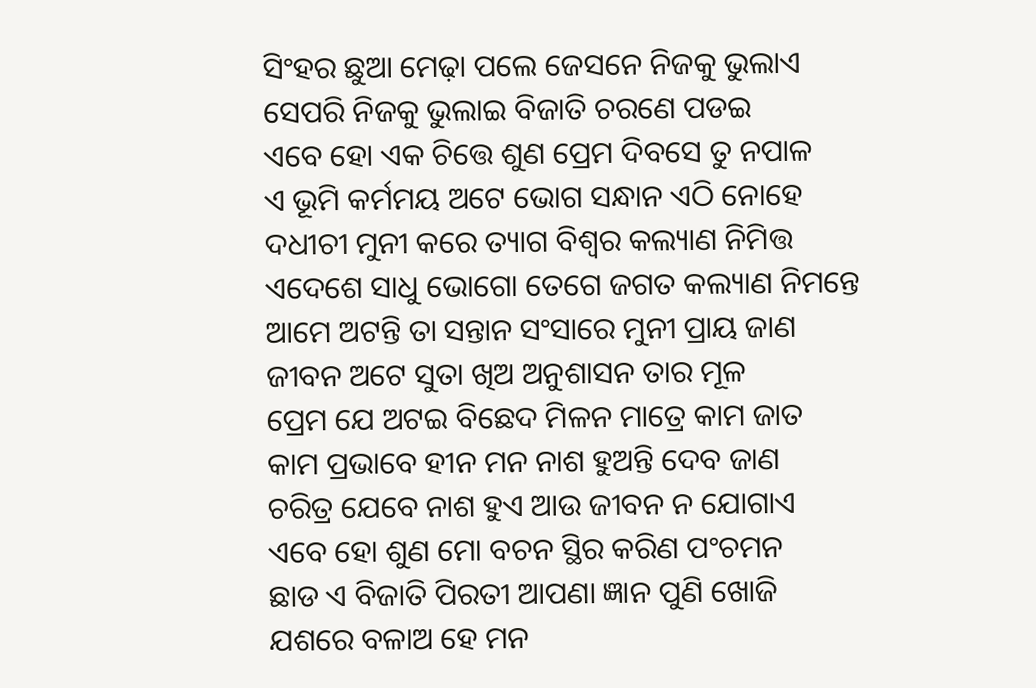ସିଂହର ଛୁଆ ମେଢ଼ା ପଲେ ଜେସନେ ନିଜକୁ ଭୁଲାଏ
ସେପରି ନିଜକୁ ଭୁଲାଇ ବିଜାତି ଚରଣେ ପଡଇ
ଏବେ ହୋ ଏକ ଚିତ୍ତେ ଶୁଣ ପ୍ରେମ ଦିବସେ ତୁ ନପାଳ
ଏ ଭୂମି କର୍ମମୟ ଅଟେ ଭୋଗ ସନ୍ଧାନ ଏଠି ନୋହେ
ଦଧୀଚୀ ମୁନୀ କରେ ତ୍ୟାଗ ବିଶ୍ବର କଲ୍ୟାଣ ନିମିତ୍ତ
ଏଦେଶେ ସାଧୁ ଭୋଗୋ ତେଗେ ଜଗତ କଲ୍ୟାଣ ନିମନ୍ତେ
ଆମେ ଅଟନ୍ତି ତା ସନ୍ତାନ ସଂସାରେ ମୁନୀ ପ୍ରାୟ ଜାଣ
ଜୀବନ ଅଟେ ସୁତା ଖିଅ ଅନୁଶାସନ ତାର ମୂଳ
ପ୍ରେମ ଯେ ଅଟଇ ବିଛେଦ ମିଳନ ମାତ୍ରେ କାମ ଜାତ
କାମ ପ୍ରଭାବେ ହୀନ ମନ ନାଶ ହୁଅନ୍ତି ଦେବ ଜାଣ
ଚରିତ୍ର ଯେବେ ନାଶ ହୁଏ ଆଉ ଜୀବନ ନ ଯୋଗାଏ
ଏବେ ହୋ ଶୁଣ ମୋ ବଚନ ସ୍ଥିର କରିଣ ପଂଚମନ
ଛାଡ ଏ ବିଜାତି ପିରତୀ ଆପଣା ଜ୍ଞାନ ପୁଣି ଖୋଜି
ଯଶରେ ବଳାଅ ହେ ମନ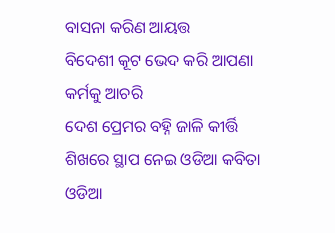ବାସନା କରିଣ ଆୟତ୍ତ
ବିଦେଶୀ କୂଟ ଭେଦ କରି ଆପଣା କର୍ମକୁ ଆଚରି
ଦେଶ ପ୍ରେମର ବହ୍ନି ଜାଳି କୀର୍ତ୍ତି ଶିଖରେ ସ୍ଥାପ ନେଇ ଓଡିଆ କବିତା
ଓଡିଆ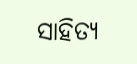ସାହିତ୍ୟ